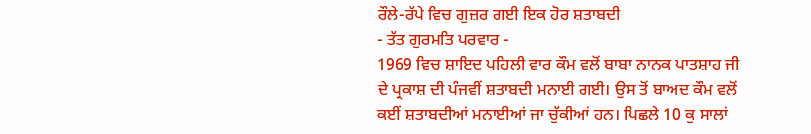ਰੌਲੇ-ਰੱਪੇ ਵਿਚ ਗੁਜ਼ਰ ਗਈ ਇਕ ਹੋਰ ਸ਼ਤਾਬਦੀ
- ਤੱਤ ਗੁਰਮਤਿ ਪਰਵਾਰ -
1969 ਵਿਚ ਸ਼ਾਇਦ ਪਹਿਲੀ ਵਾਰ ਕੌਮ ਵਲੋਂ ਬਾਬਾ ਨਾਨਕ ਪਾਤਸ਼ਾਹ ਜੀ ਦੇ ਪ੍ਰਕਾਸ਼ ਦੀ ਪੰਜਵੀਂ ਸ਼ਤਾਬਦੀ ਮਨਾਈ ਗਈ। ਉਸ ਤੋਂ ਬਾਅਦ ਕੌਮ ਵਲੋਂ ਕਈਂ ਸ਼ਤਾਬਦੀਆਂ ਮਨਾਈਆਂ ਜਾ ਚੁੱਕੀਆਂ ਹਨ। ਪਿਛਲੇ 10 ਕੁ ਸਾਲਾਂ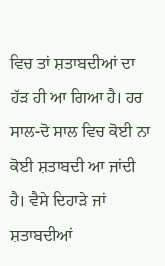ਵਿਚ ਤਾਂ ਸ਼ਤਾਬਦੀਆਂ ਦਾ ਹੱੜ ਹੀ ਆ ਗਿਆ ਹੈ। ਹਰ ਸਾਲ-ਦੋ ਸਾਲ ਵਿਚ ਕੋਈ ਨਾ ਕੋਈ ਸ਼ਤਾਬਦੀ ਆ ਜਾਂਦੀ ਹੈ। ਵੈਸੇ ਦਿਹਾੜੇ ਜਾਂ ਸ਼ਤਾਬਦੀਆਂ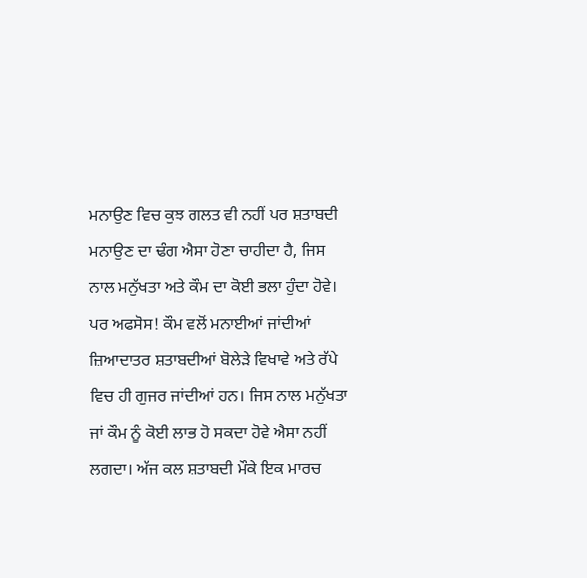ਮਨਾਉਣ ਵਿਚ ਕੁਝ ਗਲਤ ਵੀ ਨਹੀਂ ਪਰ ਸ਼ਤਾਬਦੀ ਮਨਾਉਣ ਦਾ ਢੰਗ ਐਸਾ ਹੋਣਾ ਚਾਹੀਦਾ ਹੈ, ਜਿਸ ਨਾਲ ਮਨੁੱਖਤਾ ਅਤੇ ਕੌਮ ਦਾ ਕੋਈ ਭਲਾ ਹੁੰਦਾ ਹੋਵੇ। ਪਰ ਅਫਸੋਸ! ਕੌਮ ਵਲੋਂ ਮਨਾਈਆਂ ਜਾਂਦੀਆਂ ਜ਼ਿਆਦਾਤਰ ਸ਼ਤਾਬਦੀਆਂ ਬੋਲੇੜੇ ਵਿਖਾਵੇ ਅਤੇ ਰੱਪੇ ਵਿਚ ਹੀ ਗੁਜਰ ਜਾਂਦੀਆਂ ਹਨ। ਜਿਸ ਨਾਲ ਮਨੁੱਖਤਾ ਜਾਂ ਕੌਮ ਨੂੰ ਕੋਈ ਲਾਭ ਹੋ ਸਕਦਾ ਹੋਵੇ ਐਸਾ ਨਹੀਂ ਲਗਦਾ। ਅੱਜ ਕਲ ਸ਼ਤਾਬਦੀ ਮੌਕੇ ਇਕ ਮਾਰਚ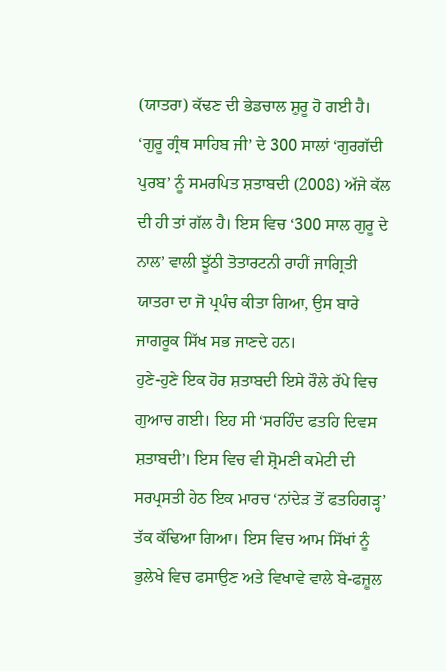(ਯਾਤਰਾ) ਕੱਢਣ ਦੀ ਭੇਡਚਾਲ ਸ਼ੁਰੂ ਹੋ ਗਈ ਹੈ। ‘ਗੁਰੂ ਗ੍ਰੰਥ ਸਾਹਿਬ ਜੀ’ ਦੇ 300 ਸਾਲਾਂ ‘ਗੁਰਗੱਦੀ ਪੁਰਬ’ ਨੂੰ ਸਮਰਪਿਤ ਸ਼ਤਾਬਦੀ (2008) ਅੱਜੇ ਕੱਲ ਦੀ ਹੀ ਤਾਂ ਗੱਲ ਹੈ। ਇਸ ਵਿਚ ‘300 ਸਾਲ ਗੁਰੂ ਦੇ ਨਾਲ’ ਵਾਲੀ ਝੂੱਠੀ ਤੋਤਾਰਟਨੀ ਰਾਹੀਂ ਜਾਗ੍ਰਿਤੀ ਯਾਤਰਾ ਦਾ ਜੋ ਪ੍ਰਪੰਚ ਕੀਤਾ ਗਿਆ, ਉਸ ਬਾਰੇ ਜਾਗਰੂਕ ਸਿੱਖ ਸਭ ਜਾਣਦੇ ਹਨ।
ਹੁਣੇ-ਹੁਣੇ ਇਕ ਹੋਰ ਸ਼ਤਾਬਦੀ ਇਸੇ ਰੌਲੇ ਰੱਪੇ ਵਿਚ ਗੁਆਚ ਗਈ। ਇਹ ਸੀ ‘ਸਰਹਿੰਦ ਫਤਹਿ ਦਿਵਸ ਸ਼ਤਾਬਦੀ’। ਇਸ ਵਿਚ ਵੀ ਸ਼੍ਰੋਮਣੀ ਕਮੇਟੀ ਦੀ ਸਰਪ੍ਰਸਤੀ ਹੇਠ ਇਕ ਮਾਰਚ ‘ਨਾਂਦੇੜ ਤੋਂ ਫਤਹਿਗੜ੍ਹ’ ਤੱਕ ਕੱਢਿਆ ਗਿਆ। ਇਸ ਵਿਚ ਆਮ ਸਿੱਖਾਂ ਨੂੰ ਭੁਲੇਖੇ ਵਿਚ ਫਸਾਉਣ ਅਤੇ ਵਿਖਾਵੇ ਵਾਲੇ ਬੇ-ਫਜ਼ੂਲ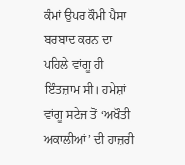ਕੰਮਾਂ ਉਪਰ ਕੌਮੀ ਪੈਸਾ ਬਰਬਾਦ ਕਰਨ ਦਾ ਪਹਿਲੇ ਵਾਂਗੂ ਹੀ ਇੰਤਜ਼ਾਮ ਸੀ। ਹਮੇਸ਼ਾਂ ਵਾਂਗੂ ਸਟੇਜ ਤੋਂ ‘ਅਖੌਤੀ ਅਕਾਲੀਆਂ’ ਦੀ ਹਾਜ਼ਰੀ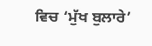ਵਿਚ ‘ਮੁੱਖ ਬੁਲਾਰੇ’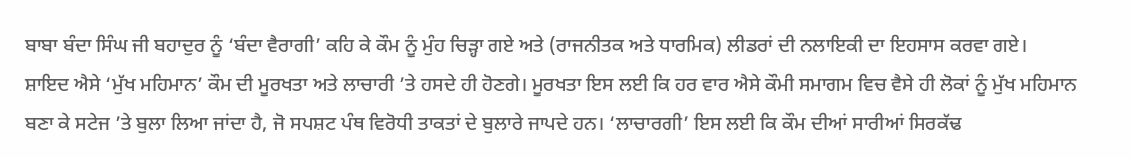ਬਾਬਾ ਬੰਦਾ ਸਿੰਘ ਜੀ ਬਹਾਦੁਰ ਨੂੰ ‘ਬੰਦਾ ਵੈਰਾਗੀ’ ਕਹਿ ਕੇ ਕੌਮ ਨੂੰ ਮੁੰਹ ਚਿੜ੍ਹਾ ਗਏ ਅਤੇ (ਰਾਜਨੀਤਕ ਅਤੇ ਧਾਰਮਿਕ) ਲੀਡਰਾਂ ਦੀ ਨਲਾਇਕੀ ਦਾ ਇਹਸਾਸ ਕਰਵਾ ਗਏ।
ਸ਼ਾਇਦ ਐਸੇ ‘ਮੁੱਖ ਮਹਿਮਾਨ’ ਕੌਮ ਦੀ ਮੂਰਖਤਾ ਅਤੇ ਲਾਚਾਰੀ ’ਤੇ ਹਸਦੇ ਹੀ ਹੋਣਗੇ। ਮੂਰਖਤਾ ਇਸ ਲਈ ਕਿ ਹਰ ਵਾਰ ਐਸੇ ਕੌਮੀ ਸਮਾਗਮ ਵਿਚ ਵੈਸੇ ਹੀ ਲੋਕਾਂ ਨੂੰ ਮੁੱਖ ਮਹਿਮਾਨ ਬਣਾ ਕੇ ਸਟੇਜ ’ਤੇ ਬੁਲਾ ਲਿਆ ਜਾਂਦਾ ਹੈ, ਜੋ ਸਪਸ਼ਟ ਪੰਥ ਵਿਰੋਧੀ ਤਾਕਤਾਂ ਦੇ ਬੁਲਾਰੇ ਜਾਪਦੇ ਹਨ। ‘ਲਾਚਾਰਗੀ’ ਇਸ ਲਈ ਕਿ ਕੌਮ ਦੀਆਂ ਸਾਰੀਆਂ ਸਿਰਕੱਢ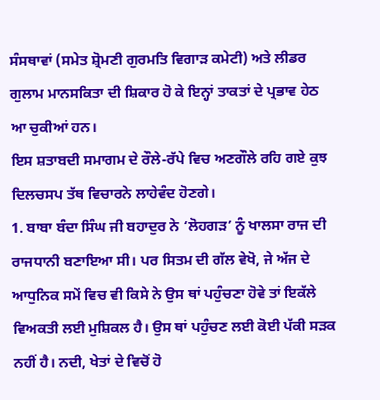ਸੰਸਥਾਵਾਂ (ਸਮੇਤ ਸ਼੍ਰੋਮਣੀ ਗੁਰਮਤਿ ਵਿਗਾੜ ਕਮੇਟੀ) ਅਤੇ ਲੀਡਰ ਗੁਲਾਮ ਮਾਨਸਕਿਤਾ ਦੀ ਸ਼ਿਕਾਰ ਹੋ ਕੇ ਇਨ੍ਹਾਂ ਤਾਕਤਾਂ ਦੇ ਪ੍ਰਭਾਵ ਹੇਠ ਆ ਚੁਕੀਆਂ ਹਨ।
ਇਸ ਸ਼ਤਾਬਦੀ ਸਮਾਗਮ ਦੇ ਰੌਲੇ-ਰੱਪੇ ਵਿਚ ਅਣਗੌਲੇ ਰਹਿ ਗਏ ਕੁਝ ਦਿਲਚਸਪ ਤੱਥ ਵਿਚਾਰਨੇ ਲਾਹੇਵੰਦ ਹੋਣਗੇ।
1. ਬਾਬਾ ਬੰਦਾ ਸਿੰਘ ਜੀ ਬਹਾਦੁਰ ਨੇ ‘ਲੋਹਗੜ’ ਨੂੰ ਖਾਲਸਾ ਰਾਜ ਦੀ ਰਾਜਧਾਨੀ ਬਣਾਇਆ ਸੀ। ਪਰ ਸਿਤਮ ਦੀ ਗੱਲ ਵੇਖੋ, ਜੇ ਅੱਜ ਦੇ ਆਧੁਨਿਕ ਸਮੇਂ ਵਿਚ ਵੀ ਕਿਸੇ ਨੇ ਉਸ ਥਾਂ ਪਹੁੰਚਣਾ ਹੋਵੇ ਤਾਂ ਇਕੱਲੇ ਵਿਅਕਤੀ ਲਈ ਮੁਸ਼ਿਕਲ ਹੈ। ਉਸ ਥਾਂ ਪਹੁੰਚਣ ਲਈ ਕੋਈ ਪੱਕੀ ਸੜਕ ਨਹੀਂ ਹੈ। ਨਦੀ, ਖੇਤਾਂ ਦੇ ਵਿਚੋਂ ਹੋ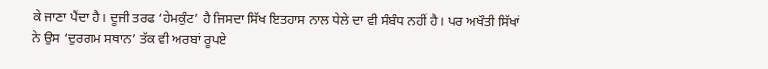ਕੇ ਜਾਣਾ ਪੈਂਦਾ ਹੈ। ਦੂਜੀ ਤਰਫ ‘ਹੇਮਕੁੰਟ’ ਹੈ ਜਿਸਦਾ ਸਿੱਖ ਇਤਹਾਸ ਨਾਲ ਧੇਲੇ ਦਾ ਵੀ ਸੰਬੰਧ ਨਹੀਂ ਹੈ। ਪਰ ਅਖੌਤੀ ਸਿੱਖਾਂ ਨੇ ਉਸ ‘ਦੁਰਗਮ ਸਥਾਨ’ ਤੱਕ ਵੀ ਅਰਬਾਂ ਰੂਪਏ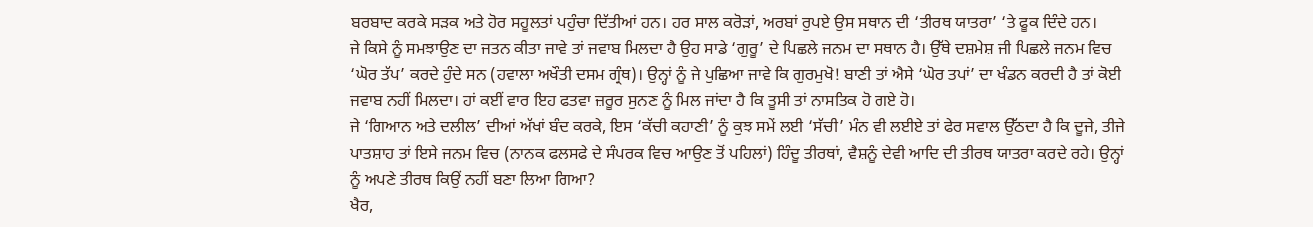ਬਰਬਾਦ ਕਰਕੇ ਸੜਕ ਅਤੇ ਹੋਰ ਸਹੂਲਤਾਂ ਪਹੁੰਚਾ ਦਿੱਤੀਆਂ ਹਨ। ਹਰ ਸਾਲ ਕਰੋੜਾਂ, ਅਰਬਾਂ ਰੁਪਏ ਉਸ ਸਥਾਨ ਦੀ ‘ਤੀਰਥ ਯਾਤਰਾ’ ‘ਤੇ ਫੂਕ ਦਿੰਦੇ ਹਨ।
ਜੇ ਕਿਸੇ ਨੂੰ ਸਮਝਾਉਣ ਦਾ ਜਤਨ ਕੀਤਾ ਜਾਵੇ ਤਾਂ ਜਵਾਬ ਮਿਲਦਾ ਹੈ ਉਹ ਸਾਡੇ ‘ਗੁਰੂ’ ਦੇ ਪਿਛਲੇ ਜਨਮ ਦਾ ਸਥਾਨ ਹੈ। ਉੱਥੇ ਦਸ਼ਮੇਸ਼ ਜੀ ਪਿਛਲੇ ਜਨਮ ਵਿਚ ‘ਘੋਰ ਤੱਪ’ ਕਰਦੇ ਹੁੰਦੇ ਸਨ (ਹਵਾਲਾ ਅਖੌਤੀ ਦਸਮ ਗ੍ਰੰਥ)। ਉਨ੍ਹਾਂ ਨੂੰ ਜੇ ਪੁਛਿਆ ਜਾਵੇ ਕਿ ਗੁਰਮੁਖੋ! ਬਾਣੀ ਤਾਂ ਐਸੇ ‘ਘੋਰ ਤਪਾਂ’ ਦਾ ਖੰਡਨ ਕਰਦੀ ਹੈ ਤਾਂ ਕੋਈ ਜਵਾਬ ਨਹੀਂ ਮਿਲਦਾ। ਹਾਂ ਕਈਂ ਵਾਰ ਇਹ ਫਤਵਾ ਜ਼ਰੂਰ ਸੁਨਣ ਨੂੰ ਮਿਲ ਜਾਂਦਾ ਹੈ ਕਿ ਤੂਸੀ ਤਾਂ ਨਾਸਤਿਕ ਹੋ ਗਏ ਹੋ।
ਜੇ ‘ਗਿਆਨ ਅਤੇ ਦਲੀਲ’ ਦੀਆਂ ਅੱਖਾਂ ਬੰਦ ਕਰਕੇ, ਇਸ ‘ਕੱਚੀ ਕਹਾਣੀ’ ਨੂੰ ਕੁਝ ਸਮੇਂ ਲਈ ‘ਸੱਚੀ’ ਮੰਨ ਵੀ ਲਈਏ ਤਾਂ ਫੇਰ ਸਵਾਲ ਉੱਠਦਾ ਹੈ ਕਿ ਦੂਜੇ, ਤੀਜੇ ਪਾਤਸ਼ਾਹ ਤਾਂ ਇਸੇ ਜਨਮ ਵਿਚ (ਨਾਨਕ ਫਲਸਫੇ ਦੇ ਸੰਪਰਕ ਵਿਚ ਆਉਣ ਤੋਂ ਪਹਿਲਾਂ) ਹਿੰਦੂ ਤੀਰਥਾਂ, ਵੈਸ਼ਨੂੰ ਦੇਵੀ ਆਦਿ ਦੀ ਤੀਰਥ ਯਾਤਰਾ ਕਰਦੇ ਰਹੇ। ਉਨ੍ਹਾਂ ਨੂੰ ਅਪਣੇ ਤੀਰਥ ਕਿਉਂ ਨਹੀਂ ਬਣਾ ਲਿਆ ਗਿਆ?
ਖੈਰ,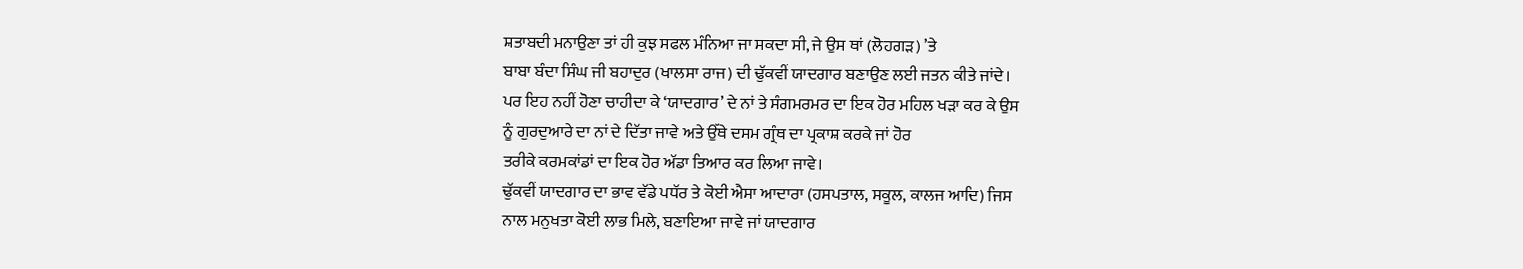ਸ਼ਤਾਬਦੀ ਮਨਾਉਣਾ ਤਾਂ ਹੀ ਕੁਝ ਸਫਲ ਮੰਨਿਆ ਜਾ ਸਕਦਾ ਸੀ, ਜੇ ਉਸ ਥਾਂ (ਲੋਹਗੜ) ’ਤੇ
ਬਾਬਾ ਬੰਦਾ ਸਿੰਘ ਜੀ ਬਹਾਦੁਰ (ਖਾਲਸਾ ਰਾਜ) ਦੀ ਢੁੱਕਵੀਂ ਯਾਦਗਾਰ ਬਣਾਉਣ ਲਈ ਜਤਨ ਕੀਤੇ ਜਾਂਦੇ।
ਪਰ ਇਹ ਨਹੀਂ ਹੋਣਾ ਚਾਹੀਦਾ ਕੇ ‘ਯਾਦਗਾਰ’ ਦੇ ਨਾਂ ਤੇ ਸੰਗਮਰਮਰ ਦਾ ਇਕ ਹੋਰ ਮਹਿਲ ਖੜਾ ਕਰ ਕੇ ਉਸ
ਨੂੰ ਗੁਰਦੁਆਰੇ ਦਾ ਨਾਂ ਦੇ ਦਿੱਤਾ ਜਾਵੇ ਅਤੇ ਉੱਥੇ ਦਸਮ ਗ੍ਰੰਥ ਦਾ ਪ੍ਰਕਾਸ਼ ਕਰਕੇ ਜਾਂ ਹੋਰ
ਤਰੀਕੇ ਕਰਮਕਾਂਡਾਂ ਦਾ ਇਕ ਹੋਰ ਅੱਡਾ ਤਿਆਰ ਕਰ ਲਿਆ ਜਾਵੇ।
ਢੁੱਕਵੀਂ ਯਾਦਗਾਰ ਦਾ ਭਾਵ ਵੱਡੇ ਪਧੱਰ ਤੇ ਕੋਈ ਐਸਾ ਆਦਾਰਾ (ਹਸਪਤਾਲ, ਸਕੂਲ, ਕਾਲਜ ਆਦਿ) ਜਿਸ
ਨਾਲ ਮਨੁਖਤਾ ਕੋਈ ਲਾਭ ਮਿਲੇ, ਬਣਾਇਆ ਜਾਵੇ ਜਾਂ ਯਾਦਗਾਰ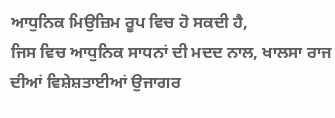ਆਧੁਨਿਕ ਮਿਉਜ਼ਿਮ ਰੂਪ ਵਿਚ ਹੋ ਸਕਦੀ ਹੈ,
ਜਿਸ ਵਿਚ ਆਧੁਨਿਕ ਸਾਧਨਾਂ ਦੀ ਮਦਦ ਨਾਲ, ਖਾਲਸਾ ਰਾਜ ਦੀਆਂ ਵਿਸ਼ੇਸ਼ਤਾਈਆਂ ਉਜਾਗਰ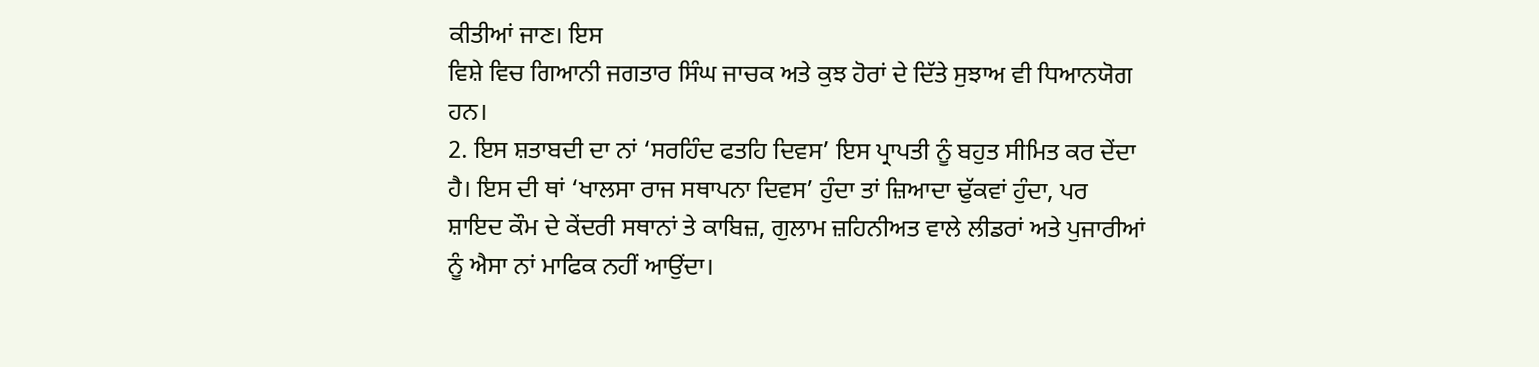ਕੀਤੀਆਂ ਜਾਣ। ਇਸ
ਵਿਸ਼ੇ ਵਿਚ ਗਿਆਨੀ ਜਗਤਾਰ ਸਿੰਘ ਜਾਚਕ ਅਤੇ ਕੁਝ ਹੋਰਾਂ ਦੇ ਦਿੱਤੇ ਸੁਝਾਅ ਵੀ ਧਿਆਨਯੋਗ ਹਨ।
2. ਇਸ ਸ਼ਤਾਬਦੀ ਦਾ ਨਾਂ ‘ਸਰਹਿੰਦ ਫਤਹਿ ਦਿਵਸ’ ਇਸ ਪ੍ਰਾਪਤੀ ਨੂੰ ਬਹੁਤ ਸੀਮਿਤ ਕਰ ਦੇਂਦਾ ਹੈ। ਇਸ ਦੀ ਥਾਂ ‘ਖਾਲਸਾ ਰਾਜ ਸਥਾਪਨਾ ਦਿਵਸ’ ਹੁੰਦਾ ਤਾਂ ਜ਼ਿਆਦਾ ਢੁੱਕਵਾਂ ਹੁੰਦਾ, ਪਰ ਸ਼ਾਇਦ ਕੌਮ ਦੇ ਕੇਂਦਰੀ ਸਥਾਨਾਂ ਤੇ ਕਾਬਿਜ਼, ਗੁਲਾਮ ਜ਼ਹਿਨੀਅਤ ਵਾਲੇ ਲੀਡਰਾਂ ਅਤੇ ਪੁਜਾਰੀਆਂ ਨੂੰ ਐਸਾ ਨਾਂ ਮਾਫਿਕ ਨਹੀਂ ਆਉਂਦਾ।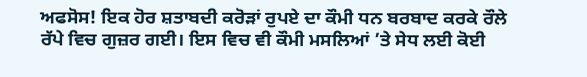ਅਫਸੋਸ! ਇਕ ਹੋਰ ਸ਼ਤਾਬਦੀ ਕਰੋੜਾਂ ਰੁਪਏ ਦਾ ਕੌਮੀ ਧਨ ਬਰਬਾਦ ਕਰਕੇ ਰੌਲੇ ਰੱਪੇ ਵਿਚ ਗੁਜ਼ਰ ਗਈ। ਇਸ ਵਿਚ ਵੀ ਕੌਮੀ ਮਸਲਿਆਂ ’ਤੇ ਸੇਧ ਲਈ ਕੋਈ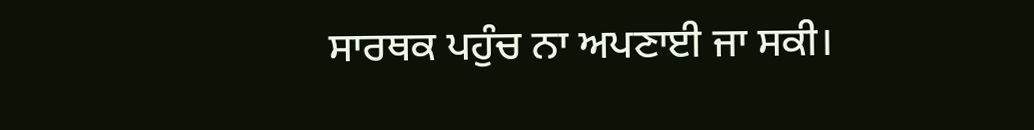ਸਾਰਥਕ ਪਹੁੰਚ ਨਾ ਅਪਣਾਈ ਜਾ ਸਕੀ।